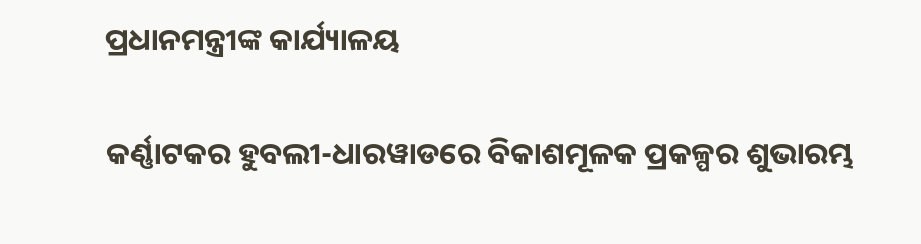ପ୍ରଧାନମନ୍ତ୍ରୀଙ୍କ କାର୍ଯ୍ୟାଳୟ

କର୍ଣ୍ଣାଟକର ହୁବଲୀ-ଧାରୱାଡରେ ବିକାଶମୂଳକ ପ୍ରକଳ୍ପର ଶୁଭାରମ୍ଭ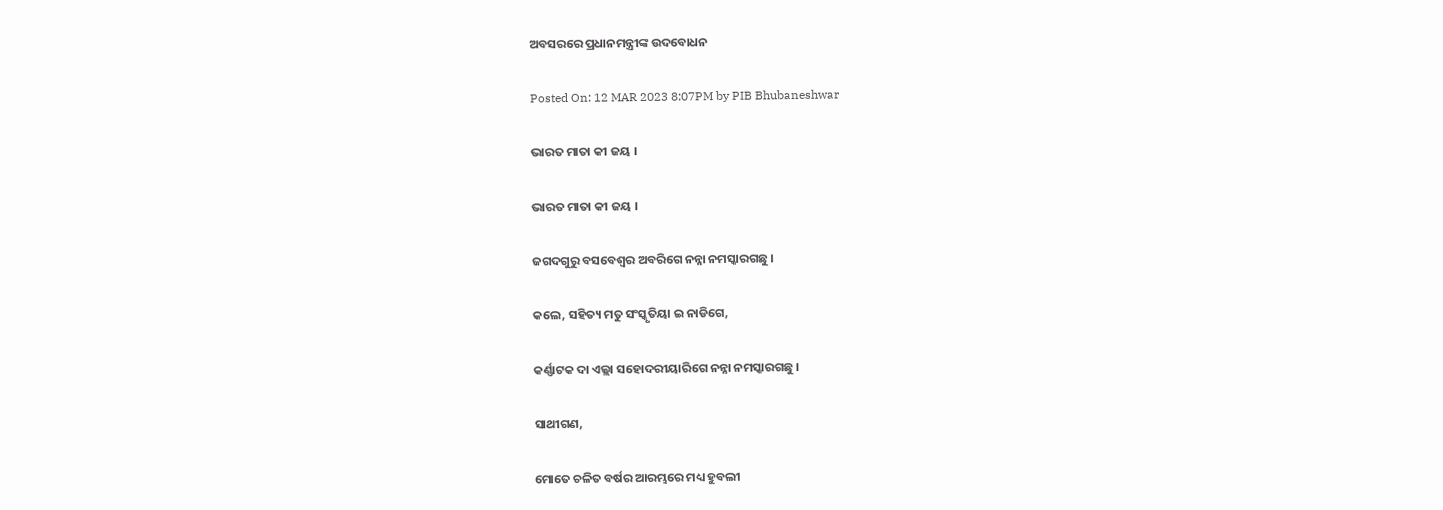ଅବସରରେ ପ୍ରଧାନମନ୍ତ୍ରୀଙ୍କ ଉଦବୋଧନ

Posted On: 12 MAR 2023 8:07PM by PIB Bhubaneshwar

ଭାରତ ମାତା କୀ ଜୟ ।

ଭାରତ ମାତା କୀ ଜୟ ।

ଜଗଦଗୁରୁ ବସବେଶ୍ୱର ଅବରିଗେ ନନ୍ନା ନମସ୍କାରଗଛୁ ।

କଲେ, ସହିତ୍ୟ ମତୁ ସଂସ୍କୃତିୟା ଇ ନାଡିଗେ,

କର୍ଣ୍ଣାଟକ ଦା ଏଲ୍ଲା ସହୋଦରୀୟାରିଗେ ନନ୍ନା ନମସ୍କାରଗଛୁ ।

ସାଥୀଗଣ,

ମୋତେ ଚଳିତ ବର୍ଷର ଆରମ୍ଭରେ ମଧ୍ୟ ହୁବଲୀ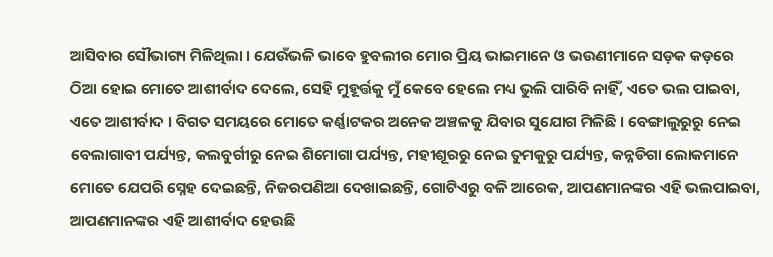ଆସିବାର ସୌଭାଗ୍ୟ ମିଳିଥିଲା । ଯେଉଁଭଳି ଭାବେ ହୁବଲୀର ମୋର ପ୍ରିୟ ଭାଇମାନେ ଓ ଭଉଣୀମାନେ ସଡ଼କ କଡ଼ରେ ଠିଆ ହୋଇ ମୋତେ ଆଶୀର୍ବାଦ ଦେଲେ, ସେହି ମୁହୂର୍ତ୍ତକୁ ମୁଁ କେବେ ହେଲେ ମଧ୍ୟ ଭୁଲି ପାରିବି ନାହିଁ, ଏତେ ଭଲ ପାଇବା, ଏତେ ଆଶୀର୍ବାଦ । ବିଗତ ସମୟରେ ମୋତେ କର୍ଣ୍ଣାଟକର ଅନେକ ଅଞ୍ଚଳକୁ ଯିବାର ସୁଯୋଗ ମିଳିଛି । ବେଙ୍ଗାଲୁରୁରୁ ନେଇ ବେଲାଗାବୀ ପର୍ଯ୍ୟନ୍ତ, କଲବୁର୍ଗୀରୁ ନେଇ ଶିମୋଗା ପର୍ଯ୍ୟନ୍ତ, ମହୀଶୂରରୁ ନେଇ ତୁମକୁରୁ ପର୍ଯ୍ୟନ୍ତ, କନ୍ନଡିଗା ଲୋକମାନେ ମୋତେ ଯେପରି ସ୍ନେହ ଦେଇଛନ୍ତି, ନିଜରପଣିଆ ଦେଖାଇଛନ୍ତି, ଗୋଟିଏରୁ ବଳି ଆରେକ, ଆପଣମାନଙ୍କର ଏହି ଭଲପାଇବା, ଆପଣମାନଙ୍କର ଏହି ଆଶୀର୍ବାଦ ହେଉଛି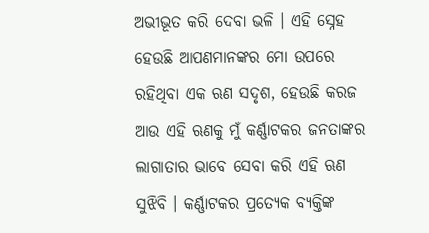ଅଭୀଭୂତ କରି ଦେବା ଭଳି । ଏହି ସ୍ନେହ ହେଉଛି ଆପଣମାନଙ୍କର ମୋ ଉପରେ ରହିଥିବା ଏକ ଋଣ ସଦୃଶ, ହେଉଛି କରଜ ଆଉ ଏହି ଋଣକୁ ମୁଁ କର୍ଣ୍ଣାଟକର ଜନତାଙ୍କର ଲାଗାତାର ଭାବେ ସେବା କରି ଏହି ଋଣ ସୁଝିବି । କର୍ଣ୍ଣାଟକର ପ୍ରତ୍ୟେକ ବ୍ୟକ୍ତିଙ୍କ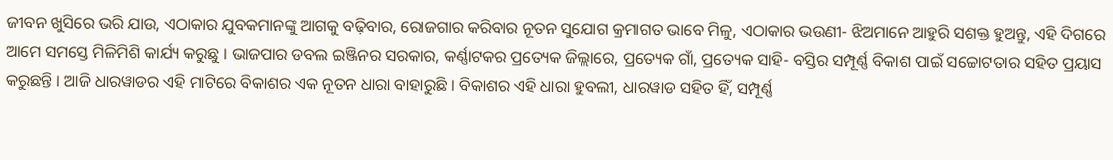ଜୀବନ ଖୁସିରେ ଭରି ଯାଉ, ଏଠାକାର ଯୁବକମାନଙ୍କୁ ଆଗକୁ ବଢ଼ିବାର, ରୋଜଗାର କରିବାର ନୂତନ ସୁଯୋଗ କ୍ରମାଗତ ଭାବେ ମିଳୁ, ଏଠାକାର ଭଉଣୀ- ଝିଅମାନେ ଆହୁରି ସଶକ୍ତ ହୁଅନ୍ତୁ, ଏହି ଦିଗରେ ଆମେ ସମସ୍ତେ ମିଳିମିଶି କାର୍ଯ୍ୟ କରୁଛୁ । ଭାଜପାର ଡବଲ ଇଞ୍ଜିନର ସରକାର, କର୍ଣ୍ଣାଟକର ପ୍ରତ୍ୟେକ ଜିଲ୍ଲାରେ, ପ୍ରତ୍ୟେକ ଗାଁ, ପ୍ରତ୍ୟେକ ସାହି- ବସ୍ତିର ସମ୍ପୂର୍ଣ୍ଣ ବିକାଶ ପାଇଁ ସଚ୍ଚୋଟତାର ସହିତ ପ୍ରୟାସ କରୁଛନ୍ତି । ଆଜି ଧାରୱାଡର ଏହି ମାଟିରେ ବିକାଶର ଏକ ନୂତନ ଧାରା ବାହାରୁଛି । ବିକାଶର ଏହି ଧାରା ହୁବଲୀ, ଧାରୱାଡ ସହିତ ହିଁ, ସମ୍ପୂର୍ଣ୍ଣ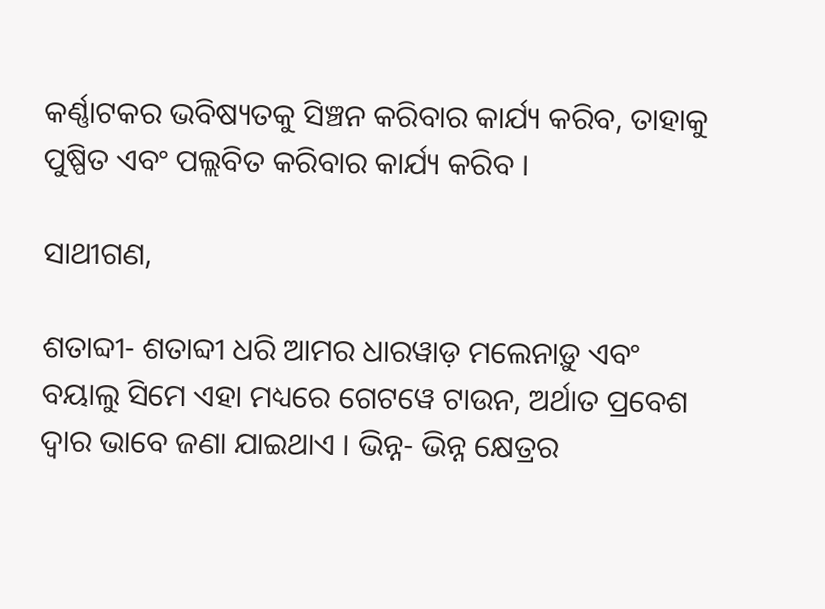କର୍ଣ୍ଣାଟକର ଭବିଷ୍ୟତକୁ ସିଞ୍ଚନ କରିବାର କାର୍ଯ୍ୟ କରିବ, ତାହାକୁ ପୁଷ୍ପିତ ଏବଂ ପଲ୍ଲବିତ କରିବାର କାର୍ଯ୍ୟ କରିବ ।

ସାଥୀଗଣ,

ଶତାବ୍ଦୀ- ଶତାବ୍ଦୀ ଧରି ଆମର ଧାରୱାଡ଼ ମଲେନାଡ଼ୁ ଏବଂ ବୟାଲୁ ସିମେ ଏହା ମଧ୍ୟରେ ଗେଟୱେ ଟାଉନ, ଅର୍ଥାତ ପ୍ରବେଶ ଦ୍ୱାର ଭାବେ ଜଣା ଯାଇଥାଏ । ଭିନ୍ନ- ଭିନ୍ନ କ୍ଷେତ୍ରର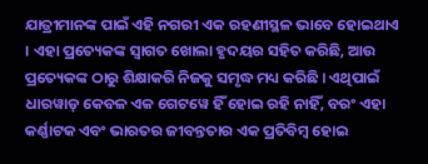ଯାତ୍ରୀମାନଙ୍କ ପାଇଁ ଏହି ନଗରୀ ଏକ ରହଣୀସ୍ଥଳ ଭାବେ ହୋଇଥାଏ । ଏହା ପ୍ରତ୍ୟେକଙ୍କ ସ୍ୱାଗତ ଖୋଲା ହୃଦୟର ସହିତ କରିଛି, ଆଉ ପ୍ରତ୍ୟେକଙ୍କ ଠାରୁ ଶିକ୍ଷାକରି ନିଜକୁ ସମୃଦ୍ଧ ମଧ୍ୟ କରିଛି । ଏଥିପାଇଁ ଧାରୱାଡ଼ କେବଳ ଏକ ଗେଟୱେ ହିଁ ହୋଇ ରହି ନାହିଁ, ବରଂ ଏହା କର୍ଣ୍ଣାଟକ ଏବଂ ଭାରତର ଜୀବନ୍ତତାର ଏକ ପ୍ରତିବିମ୍ବ ହୋଇ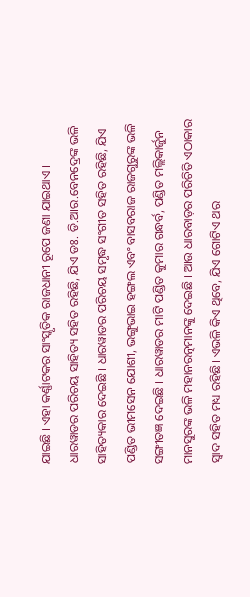ଯାଇଛି । ଏହା କର୍ଣ୍ଣାଟକର ସାଂସ୍କୃତିକ ରାଜଧାନୀ ରୂପେ ଜଣା ଯାଇଥାଏ । ଧାରୱାଡର ପରିଚୟ ସାହିତ୍ୟ ସହିତ ରହିଛି, ଯିଏ ଡଃ. ଡି.ଆର.ବେନଦ୍ରେଙ୍କ ଭଳି ସାହିତ୍ୟକାର ଦେଇଛି । ଧାରୱାଡର ପରିଚୟ ସମୃଦ୍ଧ ସଂଗୀତ ସହିତ ରହିଛି, ଯିଏ ପଣ୍ଡିତ ଭୀମସେନ ଯୋଶୀ, ଭଙ୍ଗୁଭାଇ ହଙ୍ଗଲ ଏବଂ ବାସବରାଜ ରାଜଗୁରୁଙ୍କ ଭଳି ସଙ୍ଗୀତଜ୍ଞ ଦେଇଛି । ଧାରୱାଡର ମାଟି ପଣ୍ଡିତ କୁମାର ଗନ୍ଧର୍ବ, ପଣ୍ଡିତ ମଲ୍ଲିକାର୍ଜୁନ ମାନସୁରଙ୍କ ଭଳି ମହାନରତ୍ନମାନଙ୍କୁ ଦେଇଛି । ଆଉ ଧାରବାଡ଼ର ପରିଚିତି ଏଠାକାର ସ୍ୱାଦ ସହିତ ମଧ୍ୟ ରହିଛି। ଏଭଳି କିଏ ଥିବେ, ଯିଏ ଗୋଟିଏ ଥର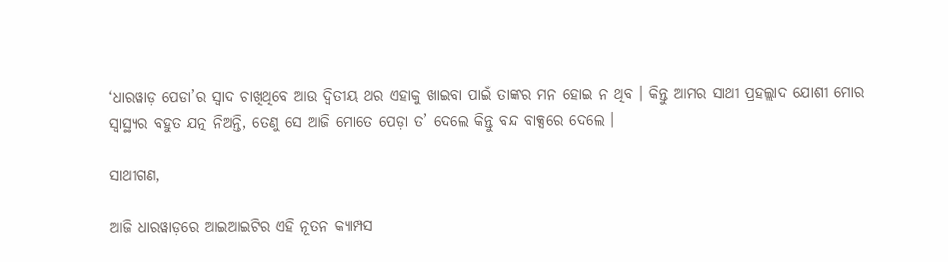‘ଧାରୱାଡ଼ ପେଡା’ର ସ୍ୱାଦ ଚାଖିଥିବେ ଆଉ ଦ୍ୱିତୀୟ ଥର ଏହାକୁ ଖାଇବା ପାଇଁ ତାଙ୍କର ମନ ହୋଇ ନ ଥିବ । କିନ୍ତୁ ଆମର ସାଥୀ ପ୍ରହଲ୍ଲାଦ ଯୋଶୀ ମୋର ସ୍ୱାସ୍ଥ୍ୟର ବହୁତ ଯତ୍ନ ନିଅନ୍ତି, ତେଣୁ ସେ ଆଜି ମୋତେ ପେଡ଼ା ତ’ ଦେଲେ କିନ୍ତୁ ବନ୍ଦ ବାକ୍ସରେ ଦେଲେ ।

ସାଥୀଗଣ,

ଆଜି ଧାରୱାଡ଼ରେ ଆଇଆଇଟିର ଏହି ନୂତନ କ୍ୟାମ୍ପସ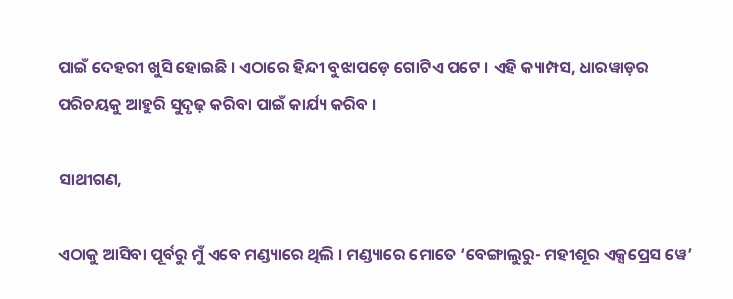ପାଇଁ ଦେହରୀ ଖୁସି ହୋଇଛି । ଏଠାରେ ହିନ୍ଦୀ ବୁଝାପଡ଼େ ଗୋଟିଏ ପଟେ । ଏହି କ୍ୟାମ୍ପସ, ଧାରୱାଡ଼ର ପରିଚୟକୁ ଆହୁରି ସୁଦୃଢ଼ କରିବା ପାଇଁ କାର୍ଯ୍ୟ କରିବ ।

ସାଥୀଗଣ,

ଏଠାକୁ ଆସିବା ପୂର୍ବରୁ ମୁଁ ଏବେ ମଣ୍ଡ୍ୟାରେ ଥିଲି । ମଣ୍ଡ୍ୟାରେ ମୋତେ ‘ବେଙ୍ଗାଲୁରୁ- ମହୀଶୂର ଏକ୍ସପ୍ରେସ ୱେ’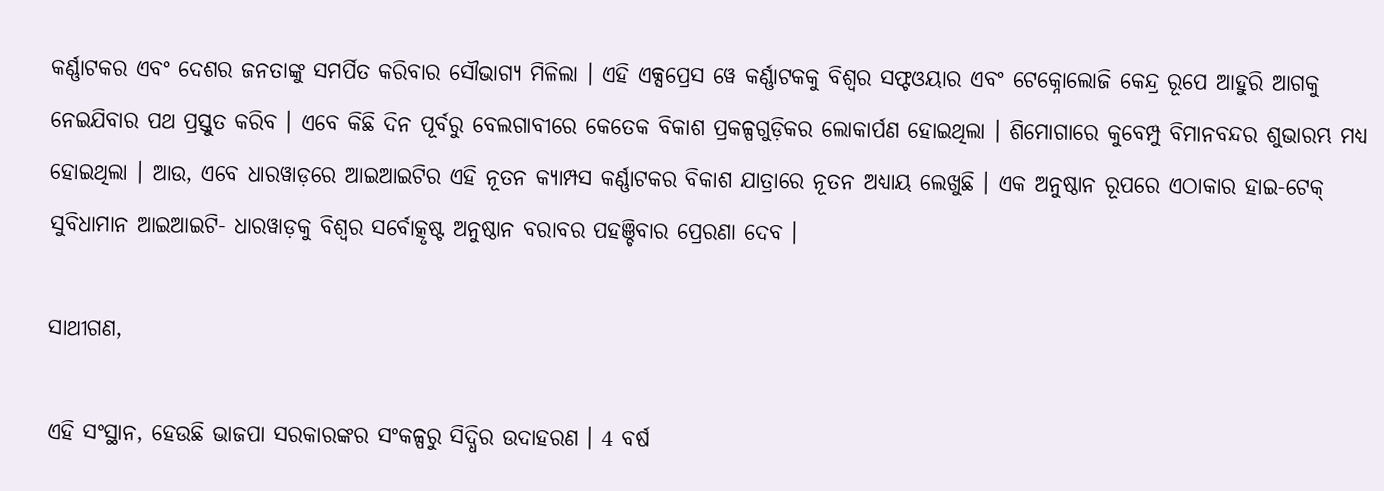କର୍ଣ୍ଣାଟକର ଏବଂ ଦେଶର ଜନତାଙ୍କୁ ସମର୍ପିତ କରିବାର ସୌଭାଗ୍ୟ ମିଳିଲା । ଏହି ଏକ୍ସପ୍ରେସ ୱେ କର୍ଣ୍ଣାଟକକୁ ବିଶ୍ୱର ସଫ୍ଟଓୟାର ଏବଂ ଟେକ୍ନୋଲୋଜି କେନ୍ଦ୍ର ରୂପେ ଆହୁରି ଆଗକୁ ନେଇଯିବାର ପଥ ପ୍ରସ୍ତୁତ କରିବ । ଏବେ କିଛି ଦିନ ପୂର୍ବରୁ ବେଲଗାବୀରେ କେତେକ ବିକାଶ ପ୍ରକଳ୍ପଗୁଡ଼ିକର ଲୋକାର୍ପଣ ହୋଇଥିଲା । ଶିମୋଗାରେ କୁବେମ୍ପୁ ବିମାନବନ୍ଦର ଶୁଭାରମ୍ଭ ମଧ୍ୟ ହୋଇଥିଲା । ଆଉ, ଏବେ ଧାରୱାଡ଼ରେ ଆଇଆଇଟିର ଏହି ନୂତନ କ୍ୟାମ୍ପସ କର୍ଣ୍ଣାଟକର ବିକାଶ ଯାତ୍ରାରେ ନୂତନ ଅଧ୍ୟାୟ ଲେଖୁଛି । ଏକ ଅନୁଷ୍ଠାନ ରୂପରେ ଏଠାକାର ହାଇ-ଟେକ୍ ସୁବିଧାମାନ ଆଇଆଇଟି- ଧାରୱାଡ଼କୁ ବିଶ୍ୱର ସର୍ବୋତ୍କୃଷ୍ଟ ଅନୁଷ୍ଠାନ ବରାବର ପହଞ୍ଚିବାର ପ୍ରେରଣା ଦେବ ।

ସାଥୀଗଣ,

ଏହି ସଂସ୍ଥାନ, ହେଉଛି ଭାଜପା ସରକାରଙ୍କର ସଂକଳ୍ପରୁ ସିଦ୍ଧିର ଉଦାହରଣ । 4 ବର୍ଷ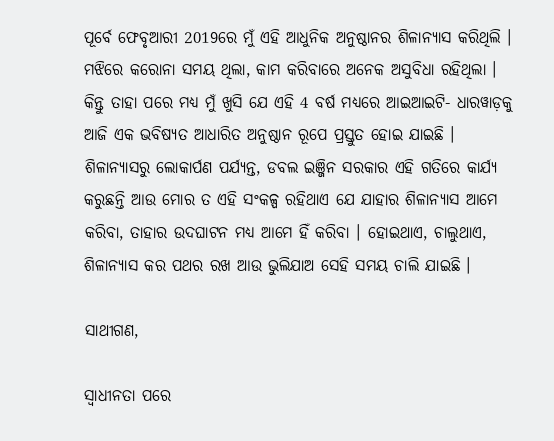ପୂର୍ବେ ଫେବୃଆରୀ 2019ରେ ମୁଁ ଏହି ଆଧୁନିକ ଅନୁଷ୍ଠାନର ଶିଳାନ୍ୟାସ କରିଥିଲି । ମଝିରେ କରୋନା ସମୟ ଥିଲା, କାମ କରିବାରେ ଅନେକ ଅସୁବିଧା ରହିଥିଲା । କିନ୍ତୁ ତାହା ପରେ ମଧ୍ୟ ମୁଁ ଖୁସି ଯେ ଏହି 4 ବର୍ଷ ମଧ୍ୟରେ ଆଇଆଇଟି- ଧାରୱାଡ଼କୁ ଆଜି ଏକ ଭବିଷ୍ୟତ ଆଧାରିତ ଅନୁଷ୍ଠାନ ରୂପେ ପ୍ରସ୍ତୁତ ହୋଇ ଯାଇଛି । ଶିଳାନ୍ୟାସରୁ ଲୋକାର୍ପଣ ପର୍ଯ୍ୟନ୍ତ, ଡବଲ ଇଞ୍ଜିନ ସରକାର ଏହି ଗତିରେ କାର୍ଯ୍ୟ କରୁଛନ୍ତି ଆଉ ମୋର ତ ଏହି ସଂକଳ୍ପ ରହିଥାଏ ଯେ ଯାହାର ଶିଳାନ୍ୟାସ ଆମେ କରିବା, ତାହାର ଉଦଘାଟନ ମଧ୍ୟ ଆମେ ହିଁ କରିବା । ହୋଇଥାଏ, ଚାଲୁଥାଏ, ଶିଳାନ୍ୟାସ କର ପଥର ରଖ ଆଉ ଭୁଲିଯାଅ ସେହି ସମୟ ଚାଲି ଯାଇଛି ।

ସାଥୀଗଣ,

ସ୍ୱାଧୀନତା ପରେ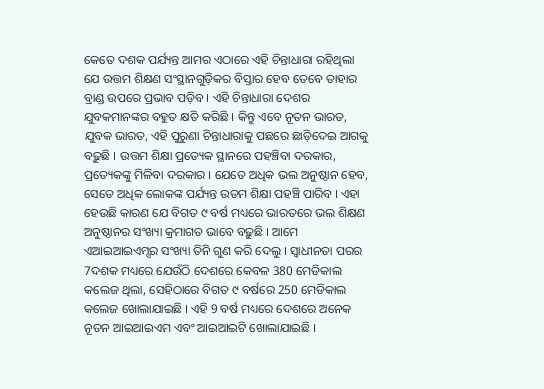କେତେ ଦଶକ ପର୍ଯ୍ୟନ୍ତ ଆମର ଏଠାରେ ଏହି ଚିନ୍ତାଧାରା ରହିଥିଲା ଯେ ଉତ୍ତମ ଶିକ୍ଷଣ ସଂସ୍ଥାନଗୁଡ଼ିକର ବିସ୍ତାର ହେବ ତେବେ ତାହାର ବ୍ରାଣ୍ଡ ଉପରେ ପ୍ରଭାବ ପଡ଼ିବ । ଏହି ଚିନ୍ତାଧାରା ଦେଶର ଯୁବକମାନଙ୍କର ବହୁତ କ୍ଷତି କରିଛି । କିନ୍ତୁ ଏବେ ନୂତନ ଭାରତ, ଯୁବକ ଭାରତ, ଏହି ପୁରୁଣା ଚିନ୍ତାଧାରାକୁ ପଛରେ ଛାଡ଼ିଦେଇ ଆଗକୁ ବଢ଼ୁଛି । ଉତ୍ତମ ଶିକ୍ଷା ପ୍ରତ୍ୟେକ ସ୍ଥାନରେ ପହଞ୍ଚିବା‌ ଦରକାର, ପ୍ରତ୍ୟେକଙ୍କୁ ମିଳିବା ଦରକାର । ଯେତେ ଅଧିକ ଭଲ ଅନୁଷ୍ଠାନ ହେବ, ସେତେ ଅଧିକ ଲୋକଙ୍କ ପର୍ଯ୍ୟନ୍ତ ଉତମ ଶିକ୍ଷା ପହଞ୍ଚି ପାରିବ । ଏହା ହେଉଛି କାରଣ ଯେ ବିଗତ ୯ ବର୍ଷ ମଧ୍ୟରେ ଭାରତରେ ଭଲ ଶିକ୍ଷଣ ଅନୁଷ୍ଠାନର ସଂଖ୍ୟା କ୍ରମାଗତ ଭାବେ ବଢ଼ୁଛି । ଆମେ ଏଆଇଆଇଏମ୍ସର ସଂଖ୍ୟା ତିନି ଗୁଣ କରି ଦେଲୁ । ସ୍ୱାଧୀନତା ପରର 7ଦଶକ ମଧ୍ୟରେ ଯେଉଁଠି ଦେଶରେ କେବଳ 380 ମେଡିକାଲ କଲେଜ ଥିଲା, ସେହିଠାରେ ବିଗତ ୯ ବର୍ଷରେ 250 ମେଡିକାଲ କଲେଜ ଖୋଲାଯାଇଛି । ଏହି 9 ବର୍ଷ ମଧ୍ୟରେ ଦେଶରେ ଅନେକ ନୂତନ ଆଇଆଇଏମ ଏବଂ ଆଇଆଇଟି ଖୋଲାଯାଇଛି ।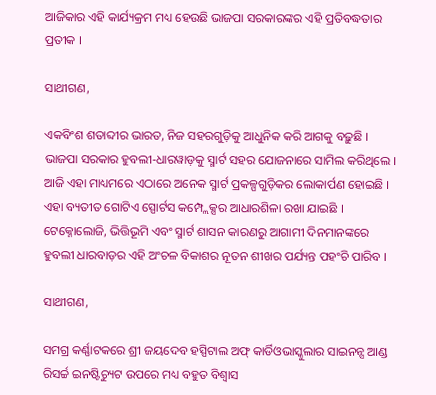ଆଜିକାର ଏହି କାର୍ଯ୍ୟକ୍ରମ ମଧ୍ୟ ହେଉଛି ଭାଜପା ସରକାରଙ୍କର ଏହି ପ୍ରତିବଦ୍ଧତାର ପ୍ରତୀକ ।

ସାଥୀଗଣ,

ଏକବିଂଶ ଶତାବ୍ଦୀର ଭାରତ, ନିଜ ସହରଗୁଡ଼ିକୁ ଆଧୁନିକ କରି ଆଗକୁ ବଢ଼ୁଛି । ଭାଜପା ସରକାର ହୁବଲୀ-ଧାରୱାଡ଼କୁ ସ୍ମାର୍ଟ ସହର ଯୋଜନାରେ ସାମିଲ କରିଥିଲେ । ଆଜି ଏହା ମାଧ୍ୟମରେ ଏଠାରେ ଅନେକ ସ୍ମାର୍ଟ ପ୍ରକଳ୍ପଗୁଡ଼ିକର ଲୋକାର୍ପଣ ହୋଇଛି । ଏହା ବ୍ୟତୀତ ଗୋଟିଏ ସ୍ପୋର୍ଟସ କମ୍ପ୍ଲେକ୍ସର ଆଧାରଶିଳା ରଖା ଯାଇଛି । ଟେକ୍ନୋଲୋଜି, ଭିତ୍ତିଭୂମି ଏବଂ ସ୍ମାର୍ଟ ଶାସନ କାରଣରୁ ଆଗାମୀ ଦିନମାନଙ୍କରେ ହୁବଲୀ ଧାରବାଡ଼ର ଏହି ଅଂଚଳ ବିକାଶର ନୂତନ ଶୀଖର ପର୍ଯ୍ୟନ୍ତ ପହଂଚି ପାରିବ ।

ସାଥୀଗଣ,

ସମଗ୍ର କର୍ଣ୍ଣାଟକରେ ଶ୍ରୀ ଜୟଦେବ ହସ୍ପିଟାଲ ଅଫ୍ କାର୍ଡିଓଭାସ୍କୁଲାର ସାଇନନ୍ସ ଆଣ୍ଡ ରିସର୍ଚ୍ଚ ଇନଷ୍ଟିଚ୍ୟୁଟ ଉପରେ ମଧ୍ୟ ବହୁତ ବିଶ୍ୱାସ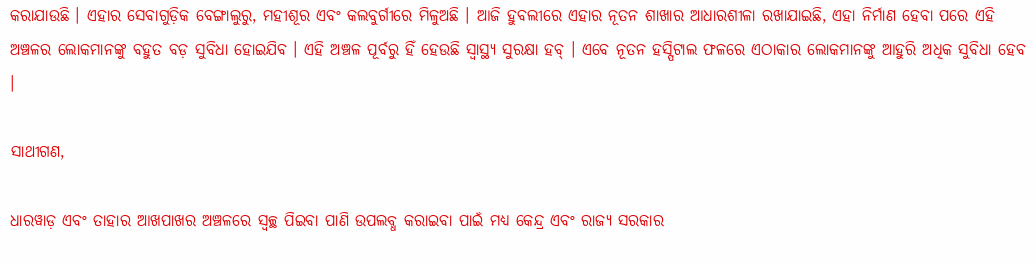କରାଯାଉଛି । ଏହାର ସେବାଗୁଡ଼ିକ ବେଙ୍ଗାଲୁରୁ, ମହୀଶୂର ଏବଂ କଲବୁର୍ଗୀରେ ମିଳୁଅଛି । ଆଜି ହୁବଲୀରେ ଏହାର ନୂତନ ଶାଖାର ଆଧାରଶୀଳା ରଖାଯାଇଛି, ଏହା ନିର୍ମାଣ ହେବା ପରେ ଏହି ଅଞ୍ଚଳର ଲୋକମାନଙ୍କୁ ବହୁତ ବଡ଼ ସୁବିଧା ହୋଇଯିବ । ଏହି ଅଞ୍ଚଳ ପୂର୍ବରୁ ହିଁ ହେଉଛି ସ୍ୱାସ୍ଥ୍ୟ ସୁରକ୍ଷା ହବ୍ । ଏବେ ନୂତନ ହସ୍ପିଟାଲ ଫଳରେ ଏଠାକାର ଲୋକମାନଙ୍କୁ ଆହୁରି ଅଧିକ ସୁବିଧା ହେବ ।

ସାଥୀଗଣ,

ଧାରୱାଡ଼ ଏବଂ ତାହାର ଆଖପାଖର ଅଞ୍ଚଳରେ ସ୍ବଚ୍ଛ ପିଇବା ପାଣି ଉପଲବ୍ଧ କରାଇବା ପାଇଁ ମଧ୍ୟ କେନ୍ଦ୍ର ଏବଂ ରାଜ୍ୟ ସରକାର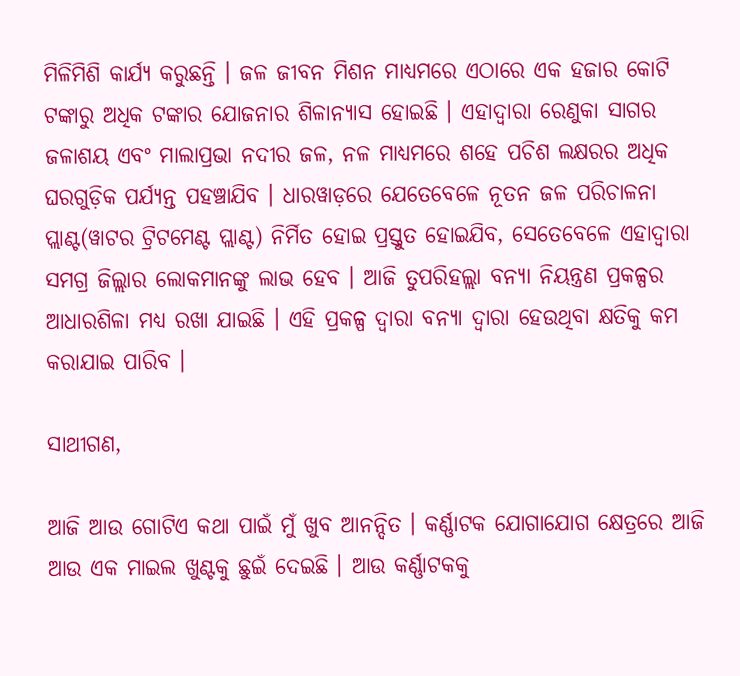ମିଳିମିଶି କାର୍ଯ୍ୟ କରୁଛନ୍ତି । ଜଳ ଜୀବନ ମିଶନ ମାଧ୍ୟମରେ ଏଠାରେ ଏକ ହଜାର କୋଟି ଟଙ୍କାରୁ ଅଧିକ ଟଙ୍କାର ଯୋଜନାର ଶିଳାନ୍ୟାସ ହୋଇଛି । ଏହାଦ୍ୱାରା ରେଣୁକା ସାଗର ଜଳାଶୟ ଏବଂ ମାଲାପ୍ରଭା ନଦୀର ଜଳ, ନଳ ମାଧ୍ୟମରେ ଶହେ ପଚିଶ ଲକ୍ଷରର ଅଧିକ ଘରଗୁଡ଼ିକ ପର୍ଯ୍ୟନ୍ତ ପହଞ୍ଚାଯିବ । ଧାରୱାଡ଼ରେ ଯେତେବେଳେ ନୂତନ ଜଳ ପରିଚାଳନା ପ୍ଲାଣ୍ଟ(ୱାଟର ଟ୍ରିଟମେଣ୍ଟ ପ୍ଲାଣ୍ଟ) ନିର୍ମିତ ହୋଇ ପ୍ରସ୍ତୁତ ହୋଇଯିବ, ସେତେବେଳେ ଏହାଦ୍ୱାରା ସମଗ୍ର ଜିଲ୍ଲାର ଲୋକମାନଙ୍କୁ ଲାଭ ହେବ । ଆଜି ତୁପରିହଲ୍ଲା ବନ୍ୟା ନିୟନ୍ତ୍ରଣ ପ୍ରକଳ୍ପର ଆଧାରଶିଳା ମଧ୍ୟ ରଖା ଯାଇଛି । ଏହି ପ୍ରକଳ୍ପ ଦ୍ୱାରା ବନ୍ୟା ଦ୍ୱାରା ହେଉଥିବା କ୍ଷତିକୁ କମ କରାଯାଇ ପାରିବ ।

ସାଥୀଗଣ,

ଆଜି ଆଉ ଗୋଟିଏ କଥା ପାଇଁ ମୁଁ ଖୁବ ଆନନ୍ଦିତ । କର୍ଣ୍ଣାଟକ ଯୋଗାଯୋଗ କ୍ଷେତ୍ରରେ ଆଜି ଆଉ ଏକ ମାଇଲ ଖୁଣ୍ଟକୁ ଛୁଇଁ ଦେଇଛି । ଆଉ କର୍ଣ୍ଣାଟକକୁ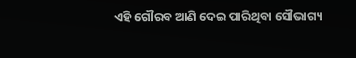ଏହି ଗୌରବ ଆଣି ଦେଇ ପାରିଥିବା ସୌଭାଗ୍ୟ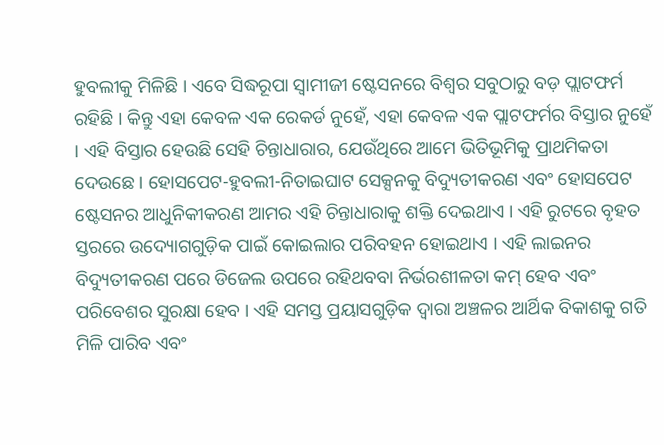ହୁବଲୀକୁ ମିଳିଛି । ଏବେ ସିଦ୍ଧରୂପା ସ୍ୱାମୀଜୀ ଷ୍ଟେସନରେ ବିଶ୍ୱର ସବୁଠାରୁ ବଡ଼ ପ୍ଲାଟଫର୍ମ ରହିଛି । କିନ୍ତୁ ଏହା କେବଳ ଏକ ରେକର୍ଡ ନୁହେଁ, ଏହା କେବଳ ଏକ ପ୍ଲାଟଫର୍ମର ବିସ୍ତାର ନୁହେଁ । ଏହି ବିସ୍ତାର ହେଉଛି ସେହି ଚିନ୍ତାଧାରାର, ଯେଉଁଥିରେ ଆମେ ଭିତିଭୂମିକୁ ପ୍ରାଥମିକତା ଦେଉଛେ । ହୋସପେଟ-ହୁବଲୀ-ନିତାଇଘାଟ ସେକ୍ସନକୁ ବିଦ୍ୟୁତୀକରଣ ଏବଂ ହୋସପେଟ ଷ୍ଟେସନର ଆଧୁନିକୀକରଣ ଆମର ଏହି ଚିନ୍ତାଧାରାକୁ ଶକ୍ତି ଦେଇଥାଏ । ଏହି ରୁଟରେ ବୃହତ ସ୍ତରରେ ଉଦ୍ୟୋଗଗୁଡ଼ିକ ପାଇଁ କୋଇଲାର ପରିବହନ ହୋଇଥାଏ । ଏହି ଲାଇନର ବିଦ୍ୟୁତୀକରଣ ପରେ ଡିଜେଲ ଉପରେ ରହିଥବବା ନିର୍ଭରଶୀଳତା କମ୍ ହେବ ଏବଂ ପରିବେଶର ସୁରକ୍ଷା ହେବ । ଏହି ସମସ୍ତ ପ୍ରୟାସଗୁଡ଼ିକ ଦ୍ୱାରା ଅଞ୍ଚଳର ଆର୍ଥିକ ବିକାଶକୁ ଗତି ମିଳି ପାରିବ ଏବଂ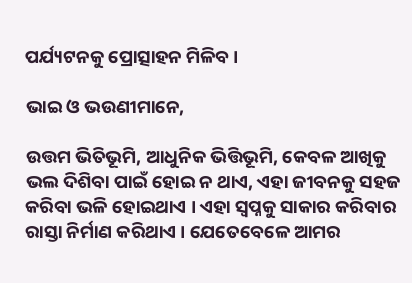ପର୍ଯ୍ୟଟନକୁ ପ୍ରୋତ୍ସାହନ ମିଳିବ ।

ଭାଇ ଓ ଭଉଣୀମାନେ,

ଉତ୍ତମ ଭିତିଭୂମି, ଆଧୁନିକ ଭିତ୍ତିଭୂମି, କେବଳ ଆଖିକୁ ଭଲ ଦିଶିବା ପାଇଁ ହୋଇ ନ ଥାଏ, ଏହା ଜୀବନକୁ ସହଜ କରିବା ଭଳି ହୋଇଥାଏ । ଏହା ସ୍ୱପ୍ନକୁ ସାକାର କରିବାର ରାସ୍ତା ନିର୍ମାଣ କରିଥାଏ । ଯେତେବେଳେ ଆମର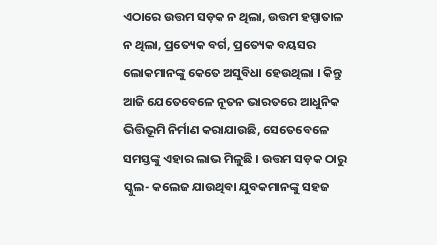ଏଠାରେ ଉତ୍ତମ ସଡ଼କ ନ ଥିଲା, ଉତ୍ତମ ହସ୍ପାତାଳ ନ ଥିଲା, ପ୍ରତ୍ୟେକ ବର୍ଗ, ପ୍ରତ୍ୟେକ ବୟସର ଲୋକମାନଙ୍କୁ କେତେ ଅସୁବିଧା ହେଉଥିଲା । କିନ୍ତୁ ଆଜି ଯେତେବେଳେ ନୂତନ ଭାରତରେ ଆଧୁନିକ ଭିତ୍ତିଭୂମି ନିର୍ମାଣ କରାଯାଉଛି, ସେତେବେଳେ ସମସ୍ତଙ୍କୁ ଏହାର ଲାଭ ମିଳୁଛି । ଉତ୍ତମ ସଡ଼କ ଠାରୁ ସ୍କୁଲ- କଲେଜ ଯାଉଥିବା ଯୁବକମାନଙ୍କୁ ସହଜ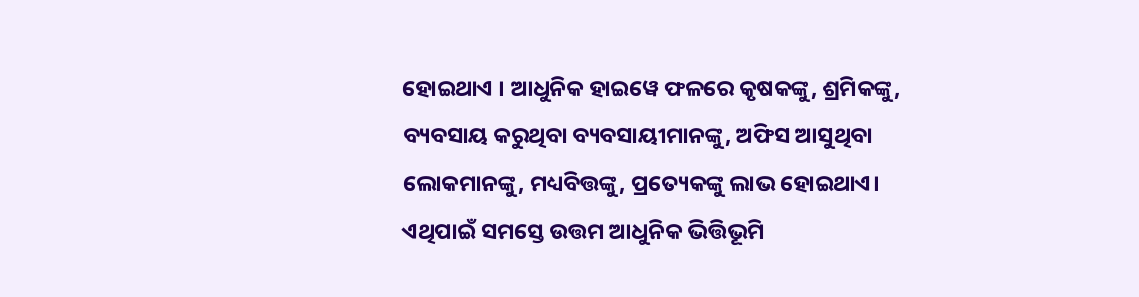ହୋଇଥାଏ । ଆଧୁନିକ ହାଇୱେ ଫଳରେ କୃଷକଙ୍କୁ, ଶ୍ରମିକଙ୍କୁ, ବ୍ୟବସାୟ କରୁଥିବା ବ୍ୟବସାୟୀମାନଙ୍କୁ, ଅଫିସ ଆସୁଥିବା ଲୋକମାନଙ୍କୁ, ମଧ୍ୟବିତ୍ତଙ୍କୁ, ପ୍ରତ୍ୟେକଙ୍କୁ ଲାଭ ହୋଇଥାଏ। ଏଥିପାଇଁ ସମସ୍ତେ ଉତ୍ତମ ଆଧୁନିକ ଭିତ୍ତିଭୂମି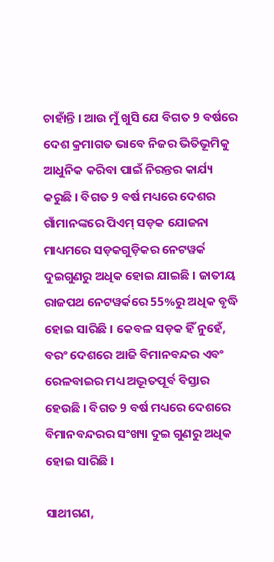ଚାହାଁନ୍ତି । ଆଉ ମୁଁ ଖୁସି ଯେ ବିଗତ 9 ବର୍ଷରେ ଦେଶ କ୍ରମାଗତ ଭାବେ ନିଜର ଭିତିଭୂମିକୁ ଆଧୁନିକ କରିବା ପାଇଁ ନିରନ୍ତର କାର୍ଯ୍ୟ କରୁଛି । ବିଗତ 9 ବର୍ଷ ମଧ୍ୟରେ ଦେଶର ଗାଁମାନଙ୍କରେ ପିଏମ୍ ସଡ଼କ ଯୋଜନା ମାଧ୍ୟମରେ ସଡ଼କଗୁଡ଼ିକର ନେଟୱର୍କ ଦୁଇଗୁଣରୁ ଅଧିକ ହୋଇ ଯାଇଛି । ଜାତୀୟ ରାଜପଥ ନେଟୱର୍କରେ 55%ରୁ ଅଧିକ ବୃଦ୍ଧି ହୋଇ ସାରିଛି । କେବଳ ସଡ଼କ ହିଁ ନୁହେଁ, ବରଂ ଦେଶରେ ଆଜି ବିମାନବନ୍ଦର ଏବଂ ରେଳବାଇର ମଧ୍ୟ ଅଦ୍ଭୂତପୂର୍ବ ବିସ୍ତାର ହେଉଛି । ବିଗତ 9 ବର୍ଷ ମଧ୍ୟରେ ଦେଶରେ ବିମାନବନ୍ଦରର ସଂଖ୍ୟା ଦୁଇ ଗୁଣରୁ ଅଧିକ ହୋଇ ସାରିଛି ।

ସାଥୀଗଣ,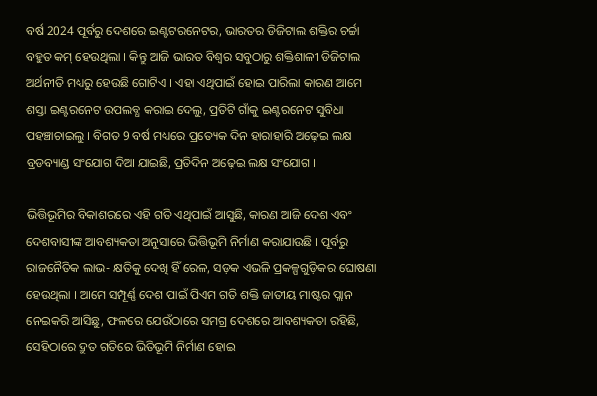ବର୍ଷ 2024 ପୂର୍ବରୁ ଦେଶରେ ଇଣ୍ଟଟରନେଟର, ଭାରତର ଡିଜିଟାଲ ଶକ୍ତିର ଚର୍ଚ୍ଚା ବହୁତ କମ୍ ହେଉଥିଲା । କିନ୍ତୁ ଆଜି ଭାରତ ବିଶ୍ୱର ସବୁଠାରୁ ଶକ୍ତିଶାଳୀ ଡିଜିଟାଲ ଅର୍ଥନୀତି ମଧ୍ୟରୁ ହେଉଛି ଗୋଟିଏ । ଏହା ଏଥିପାଇଁ ହୋଇ ପାରିଲା କାରଣ ଆମେ ଶସ୍ତା ଇଣ୍ଟରନେଟ ଉପଲବ୍ଧ କରାଇ ଦେଲୁ, ପ୍ରତିଟି ଗାଁକୁ ଇଣ୍ଟରନେଟ ସୁବିଧା ପହଞ୍ଚାଚାଇଲୁ । ବିଗତ 9 ବର୍ଷ ମଧ୍ୟରେ ପ୍ରତ୍ୟେକ ଦିନ ହାରାହାରି ଅଢ଼େଇ ଲକ୍ଷ ବ୍ରଡବ୍ୟାଣ୍ଡ ସଂଯୋଗ ଦିଆ ଯାଇଛି, ପ୍ରତିଦିନ ଅଢ଼େଇ ଲକ୍ଷ ସଂଯୋଗ ।

ଭିତ୍ତିଭୂମିର ବିକାଶରରେ ଏହି ଗତି ଏଥିପାଇଁ ଆସୁଛି, କାରଣ ଆଜି ଦେଶ ଏବଂ ଦେଶବାସୀଙ୍କ ଆବଶ୍ୟକତା ଅନୁସାରେ ଭିତ୍ତିଭୂମି ନିର୍ମାଣ କରାଯାଉଛି । ପୂର୍ବରୁ ରାଜନୈତିକ ଲାଭ- କ୍ଷତିକୁ ଦେଖି ହିଁ ରେଳ, ସଡ଼କ ଏଭଳି ପ୍ରକଳ୍ପଗୁଡ଼ିକର ଘୋଷଣା ହେଉଥିଲା । ଆମେ ସମ୍ପୂର୍ଣ୍ଣ ଦେଶ ପାଇଁ ପିଏମ ଗତି ଶକ୍ତି ଜାତୀୟ ମାଷ୍ଟର ପ୍ଲାନ ନେଇକରି ଆସିଛୁ, ଫଳରେ ଯେଉଁଠାରେ ସମଗ୍ର ଦେଶରେ ଆବଶ୍ୟକତା ରହିଛି, ସେହିଠାରେ ଦ୍ରୁତ ଗତିରେ ଭିତିଭୂମି ନିର୍ମାଣ ହୋଇ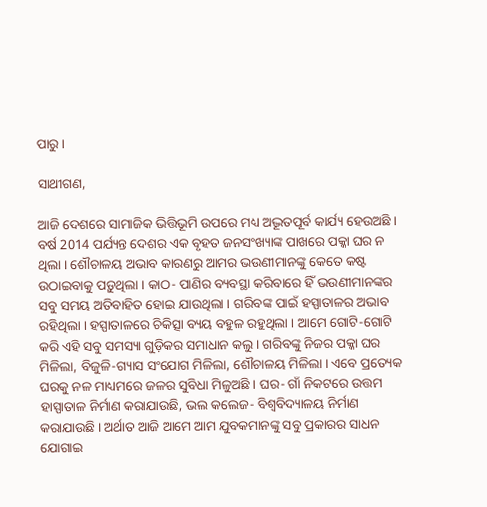ପାରୁ ।

ସାଥୀଗଣ,

ଆଜି ଦେଶରେ ସାମାଜିକ ଭିତ୍ତିଭୂମି ଉପରେ ମଧ୍ୟ ଅଦ୍ଭୂତପୂର୍ବ କାର୍ଯ୍ୟ ହେଉଅଛି । ବର୍ଷ 2014 ପର୍ଯ୍ୟନ୍ତ ଦେଶର ଏକ ବୃହତ ଜନସଂଖ୍ୟାଙ୍କ ପାଖରେ ପକ୍କା ଘର ନ ଥିଲା । ଶୌଚାଳୟ ଅଭାବ କାରଣରୁ ଆମର ଭଉଣୀମାନଙ୍କୁ କେତେ କଷ୍ଟ ଉଠାଇବାକୁ ପଡ଼ୁଥିଲା । କାଠ- ପାଣିର ବ୍ୟବସ୍ଥା କରିବାରେ ହିଁ ଭଉଣୀମାନଙ୍କର ସବୁ ସମୟ ଅତିବାହିତ ହୋଇ ଯାଉଥିଲା । ଗରିବଙ୍କ ପାଇଁ ହସ୍ପାତାଳର ଅଭାବ ରହିଥିଲା । ହସ୍ପାତାଳରେ ଚିକିତ୍ସା ବ୍ୟୟ ବହୁଳ ରହୁଥିଲା । ଆମେ ଗୋଟି-ଗୋଟି କରି ଏହି ସବୁ ସମସ୍ୟା ଗୁଡ଼ିକର ସମାଧାନ କଲୁ । ଗରିବଙ୍କୁ ନିଜର ପକ୍କା ଘର ମିଳିଲା, ବିଜୁଳି-ଗ୍ୟାସ ସଂଯୋଗ ମିଳିଲା, ଶୌଚାଳୟ ମିଳିଲା । ଏବେ ପ୍ରତ୍ୟେକ ଘରକୁ ନଳ ମାଧ୍ୟମରେ ଜଳର ସୁବିଧା ମିଳୁଅଛି । ଘର- ଗାଁ ନିକଟରେ ଉତ୍ତମ ହାସ୍ପାତାଳ ନିର୍ମାଣ କରାଯାଉଛି, ଭଲ କଲେଜ- ବିଶ୍ୱବିଦ୍ୟାଳୟ ନିର୍ମାଣ କରାଯାଉଛି । ଅର୍ଥାତ ଆଜି ଆମେ ଆମ ଯୁବକମାନଙ୍କୁ ସବୁ ପ୍ରକାରର ସାଧନ ଯୋଗାଇ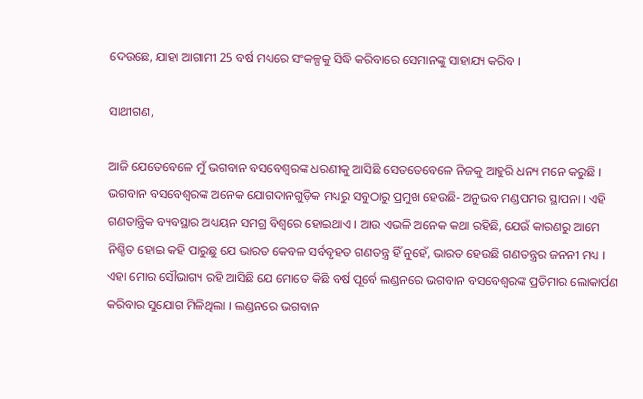ଦେଉଛେ, ଯାହା ଆଗାମୀ 25 ବର୍ଷ ମଧ୍ୟରେ ସଂକଳ୍ପକୁ ସିଦ୍ଧି କରିବାରେ ସେମାନଙ୍କୁ ସାହାଯ୍ୟ କରିବ ।

ସାଥୀଗଣ,

ଆଜି ଯେତେବେଳେ ମୁଁ ଭଗବାନ ବସବେଶ୍ୱରଙ୍କ ଧରଣୀକୁ ଆସିଛି ସେତତେବେଳେ ନିଜକୁ ଆହୁରି ଧନ୍ୟ ମନେ କରୁଛି । ଭଗବାନ ବସବେଶ୍ୱରଙ୍କ ଅନେକ ଯୋଗଦାନଗୁଡ଼ିକ ମଧ୍ୟରୁ ସବୁଠାରୁ ପ୍ରମୁଖ ହେଉଛି- ଅନୁଭବ ମଣ୍ଡପମର ସ୍ଥାପନା । ଏହି ଗଣତାନ୍ତ୍ରିକ ବ୍ୟବସ୍ଥାର ଅଧ୍ୟୟନ ସମଗ୍ର ବିଶ୍ୱରେ ହୋଇଥାଏ । ଆଉ ଏଭଳି ଅନେକ କଥା ରହିଛି, ଯେଉଁ କାରଣରୁ ଆମେ ନିଶ୍ଚିତ ହୋଇ କହି ପାରୁଛୁ ଯେ ଭାରତ କେବଳ ସର୍ବବୃହତ ଗଣତନ୍ତ୍ର ହିଁ ନୁହେଁ, ଭାରତ ହେଉଛି ଗଣତନ୍ତ୍ରର ଜନନୀ ମଧ୍ୟ । ଏହା ମୋର ସୌଭାଗ୍ୟ ରହି ଆସିଛି ଯେ ମୋତେ କିଛି ବର୍ଷ ପୂର୍ବେ ଲଣ୍ଡନରେ ଭଗବାନ ବସବେଶ୍ୱରଙ୍କ ପ୍ରତିମାର ଲୋକାର୍ପଣ କରିବାର ସୁଯୋଗ ମିଳିଥିଲା । ଲଣ୍ଡନରେ ଭଗବାନ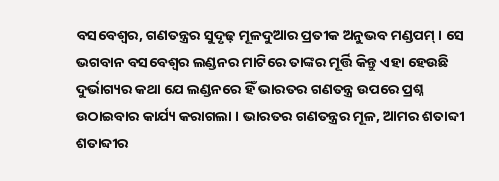ବସବେଶ୍ୱର, ଗଣତନ୍ତ୍ରର ସୁଦୃଢ଼ ମୂଳଦୁଆର ପ୍ରତୀକ ଅନୁଭବ ମଣ୍ଡପମ୍ । ସେ ଭଗବାନ ବସବେଶ୍ୱର ଲଣ୍ଡନର ମାଟିରେ ତାଙ୍କର ମୂର୍ତ୍ତି କିନ୍ତୁ ଏହା ହେଉଛି ଦୁର୍ଭାଗ୍ୟର କଥା ଯେ ଲଣ୍ଡନରେ ହିଁ ଭାରତର ଗଣତନ୍ତ୍ର ଉପରେ ପ୍ରଶ୍ନ ଉଠାଇବାର କାର୍ଯ୍ୟ କରାଗଲା । ଭାରତର ଗଣତନ୍ତ୍ରର ମୂଳ, ଆମର ଶତାବ୍ଦୀ ଶତାବ୍ଦୀର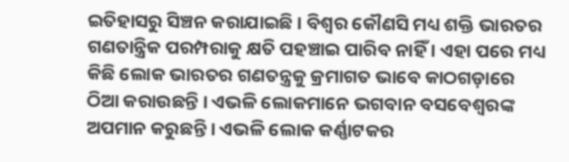ଇତିହାସରୁ ସିଞ୍ଚନ କରାଯାଇଛି । ବିଶ୍ୱର କୌଣସି ମଧ୍ୟ ଶକ୍ତି ଭାରତର ଗଣତାନ୍ତ୍ରିକ ପରମ୍ପରାକୁ କ୍ଷତି ପହଞ୍ଚାଇ ପାରିବ ନାହିଁ । ଏହା ପରେ ମଧ୍ୟ କିଛି ଲୋକ ଭାରତର ଗଣତନ୍ତ୍ରକୁ କ୍ରମାଗତ ଭାବେ କାଠଗଡ଼ାରେ ଠିଆ କରାଉଛନ୍ତି । ଏଭଳି ଲୋକମାନେ ଭଗବାନ ବସବେଶ୍ୱରଙ୍କ ଅପମାନ କରୁଛନ୍ତି । ଏଭଳି ଲୋକ କର୍ଣ୍ଣାଟକର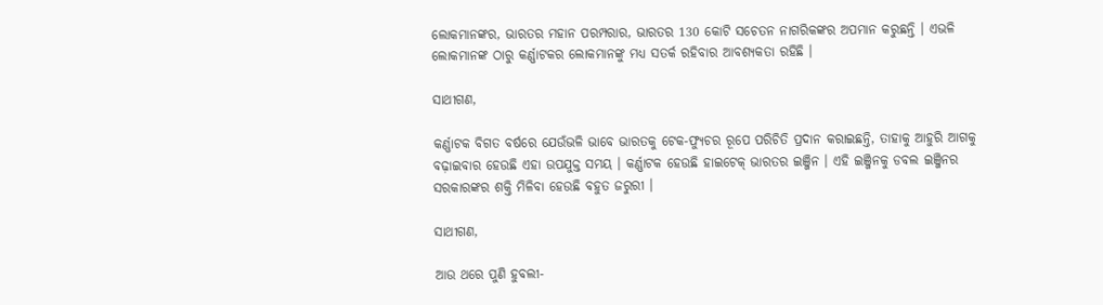ଲୋକମାନଙ୍କର, ଭାରତର ମହାନ ପରମ୍ପରାର, ଭାରତର 130 କୋଟି ସଚେତନ ନାଗରିକଙ୍କର ଅପମାନ କରୁଛନ୍ତି । ଏଭଳି ଲୋକମାନଙ୍କ ଠାରୁ କର୍ଣ୍ଣାଟକର ଲୋକମାନଙ୍କୁ ମଧ୍ୟ ସତର୍କ ରହିବାର ଆବଶ୍ୟକତା ରହିଛି ।

ସାଥୀଗଣ,

କର୍ଣ୍ଣାଟକ ବିଗତ ବର୍ଷରେ ଯେଉଁଭଳି ଭାବେ ଭାରତକୁ ଟେକ-ଫ୍ୟୁଚର ରୂପେ ପରିଚିତି ପ୍ରଦାନ କରାଇଛନ୍ତି, ତାହାକୁ ଆହୁରି ଆଗକୁ ବଢ଼ାଇବାର ହେଉଛି ଏହା ଉପଯୁକ୍ତ ସମୟ । କର୍ଣ୍ଣାଟକ ହେଉଛି ହାଇଟେକ୍ ଭାରତର ଇଞ୍ଜିନ । ଏହି ଇଞ୍ଜିନକୁ ଡବଲ ଇଞ୍ଜିନର ସରକାରଙ୍କର ଶକ୍ତି ମିଳିବା ହେଉଛି ବହୁତ ଜରୁରୀ ।

ସାଥୀଗଣ,

ଆଉ ଥରେ ପୁଣି ହୁବଲୀ-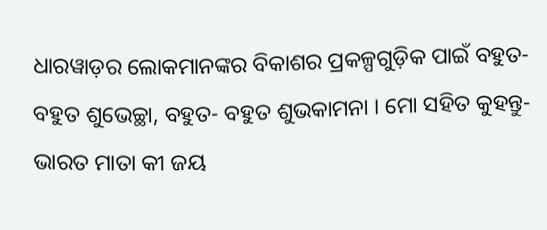ଧାରୱାଡ଼ର ଲୋକମାନଙ୍କର ବିକାଶର ପ୍ରକଳ୍ପଗୁଡ଼ିକ ପାଇଁ ବହୁତ- ବହୁତ ଶୁଭେଚ୍ଛା, ବହୁତ- ବହୁତ ଶୁଭକାମନା । ମୋ ସହିତ କୁହନ୍ତୁ- ଭାରତ ମାତା କୀ ଜୟ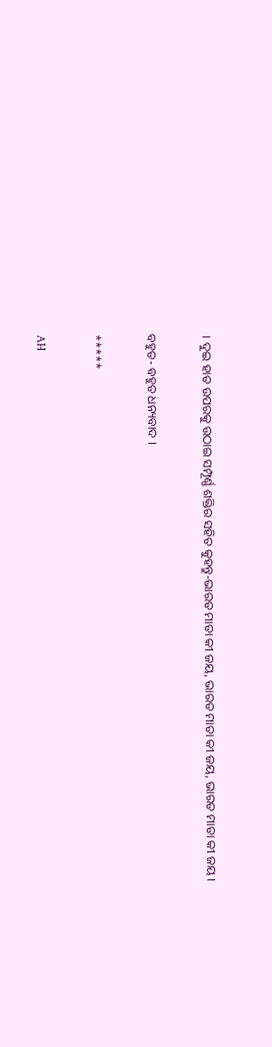। ଦୁଇ ହାତ ଉପରକୁ ଉଠାଇ ସମ୍ପୂର୍ଣ୍ଣ ଶକ୍ତିର ସହିତ କୁହନ୍ତୁ-ଭାରତ ମାତା କୀ ଜୟ, ଭାରତ ମାତା କୀ ଜୟ, ଭାରତ ମାତା କୀ ଜୟ ।

ବହୁତ- ବହୁତ ଧନ୍ୟବାଦ ।

*****

AH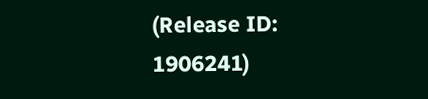(Release ID: 1906241)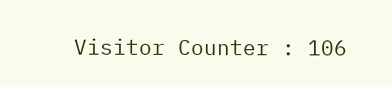Visitor Counter : 106